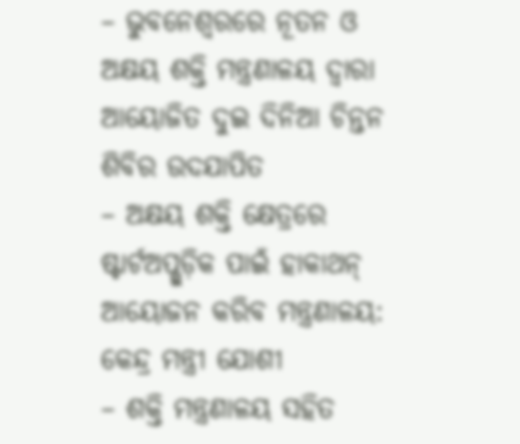– ଭୁବନେଶ୍ୱରରେ ନୂତନ ଓ ଅକ୍ଷୟ ଶକ୍ତି ମନ୍ତ୍ରଣାଳୟ ଦ୍ୱାରା ଆୟୋଜିତ ଦୁଇ ଦିନିଆ ଚିନ୍ତନ ଶିବିର ଉଦଯାପିତ
– ଅକ୍ଷୟ ଶକ୍ତି କ୍ଷେତ୍ରରେ ଷ୍ଟାର୍ଟଅପ୍ଗୁଡ଼ିକ ପାଇଁ ହାକାଥନ୍ ଆୟୋଜନ କରିବ ମନ୍ତ୍ରଣାଳୟ: କେନ୍ଦ୍ର ମନ୍ତ୍ରୀ ଯୋଶୀ
– ଶକ୍ତି ମନ୍ତ୍ରଣାଳୟ ସହିତ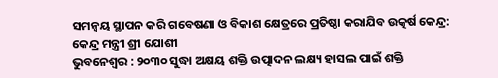ସମନ୍ୱୟ ସ୍ଥାପନ କରି ଗବେଷଣା ଓ ବିକାଶ କ୍ଷେତ୍ରରେ ପ୍ରତିଷ୍ଠା କରାଯିବ ଉତ୍କର୍ଷ କେନ୍ଦ୍ର: କେନ୍ଦ୍ର ମନ୍ତ୍ରୀ ଶ୍ରୀ ଯୋଶୀ
ଭୁବନେଶ୍ୱର : ୨୦୩୦ ସୁଦ୍ଧା ଅକ୍ଷୟ ଶକ୍ତି ଉତ୍ପାଦନ ଲକ୍ଷ୍ୟ ହାସଲ ପାଇଁ ଶକ୍ତି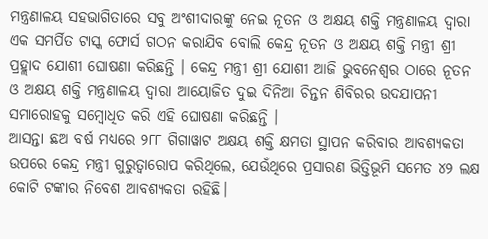ମନ୍ତ୍ରଣାଳୟ ସହଭାଗିତାରେ ସବୁ ଅଂଶୀଦାରଙ୍କୁ ନେଇ ନୂତନ ଓ ଅକ୍ଷୟ ଶକ୍ତି ମନ୍ତ୍ରଣାଳୟ ଦ୍ୱାରା ଏକ ସମର୍ପିତ ଟାସ୍କ ଫୋର୍ସ ଗଠନ କରାଯିବ ବୋଲି କେନ୍ଦ୍ର ନୂତନ ଓ ଅକ୍ଷୟ ଶକ୍ତି ମନ୍ତ୍ରୀ ଶ୍ରୀ ପ୍ରହ୍ଲାଦ ଯୋଶୀ ଘୋଷଣା କରିଛନ୍ତି । କେନ୍ଦ୍ର ମନ୍ତ୍ରୀ ଶ୍ରୀ ଯୋଶୀ ଆଜି ଭୁବନେଶ୍ୱର ଠାରେ ନୂତନ ଓ ଅକ୍ଷୟ ଶକ୍ତି ମନ୍ତ୍ରଣାଳୟ ଦ୍ୱାରା ଆୟୋଜିତ ଦୁଇ ଦିନିଆ ଚିନ୍ତନ ଶିବିରର ଉଦଯାପନୀ ସମାରୋହକୁ ସମ୍ବୋଧିତ କରି ଏହି ଘୋଷଣା କରିଛନ୍ତି ।
ଆସନ୍ତା ଛଅ ବର୍ଷ ମଧ୍ୟରେ ୨୮୮ ଗିଗାୱାଟ ଅକ୍ଷୟ ଶକ୍ତି କ୍ଷମତା ସ୍ଥାପନ କରିବାର ଆବଶ୍ୟକତା ଉପରେ କେନ୍ଦ୍ର ମନ୍ତ୍ରୀ ଗୁରୁତ୍ୱାରୋପ କରିଥିଲେ, ଯେଉଁଥିରେ ପ୍ରସାରଣ ଭିତ୍ତିଭୂମି ସମେତ ୪୨ ଲକ୍ଷ କୋଟି ଟଙ୍କାର ନିବେଶ ଆବଶ୍ୟକତା ରହିଛି।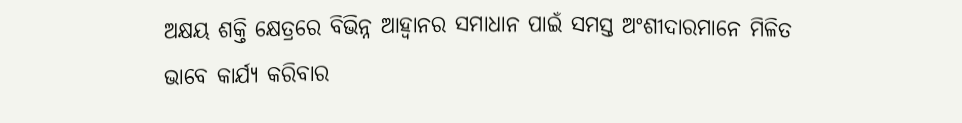ଅକ୍ଷୟ ଶକ୍ତି କ୍ଷେତ୍ରରେ ବିଭିନ୍ନ ଆହ୍ୱାନର ସମାଧାନ ପାଇଁ ସମସ୍ତ ଅଂଶୀଦାରମାନେ ମିଳିତ ଭାବେ କାର୍ଯ୍ୟ କରିବାର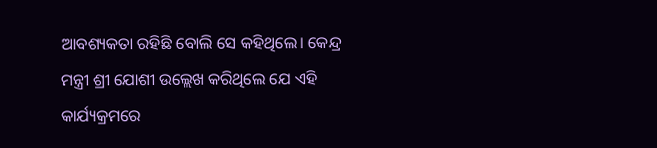ଆବଶ୍ୟକତା ରହିଛି ବୋଲି ସେ କହିଥିଲେ। କେନ୍ଦ୍ର ମନ୍ତ୍ରୀ ଶ୍ରୀ ଯୋଶୀ ଉଲ୍ଲେଖ କରିଥିଲେ ଯେ ଏହି କାର୍ଯ୍ୟକ୍ରମରେ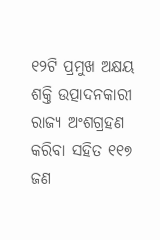୧୨ଟି ପ୍ରମୁଖ ଅକ୍ଷୟ ଶକ୍ତି ଉତ୍ପାଦନକାରୀ ରାଜ୍ୟ ଅଂଶଗ୍ରହଣ କରିବା ସହିତ ୧୧୭ ଜଣ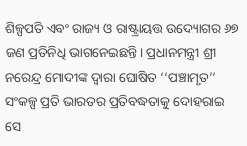ଶିଳ୍ପପତି ଏବଂ ରାଜ୍ୟ ଓ ରାଷ୍ଟ୍ରାୟତ୍ତ ଉଦ୍ୟୋଗର ୬୭ ଜଣ ପ୍ରତିନିଧି ଭାଗନେଇଛନ୍ତି। ପ୍ରଧାନମନ୍ତ୍ରୀ ଶ୍ରୀ ନରେନ୍ଦ୍ର ମୋଦୀଙ୍କ ଦ୍ୱାରା ଘୋଷିତ ‘‘ପଞ୍ଚାମୃତ’’ ସଂକଳ୍ପ ପ୍ରତି ଭାରତର ପ୍ରତିବଦ୍ଧତାକୁ ଦୋହରାଇ ସେ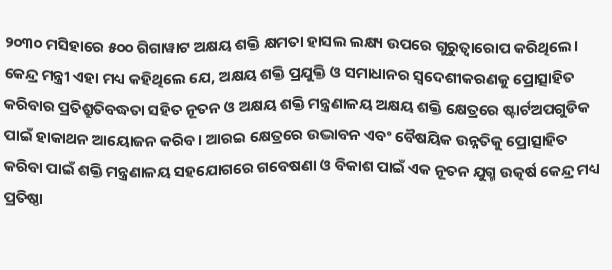୨୦୩୦ ମସିହାରେ ୫୦୦ ଗିଗାୱାଟ ଅକ୍ଷୟ ଶକ୍ତି କ୍ଷମତା ହାସଲ ଲକ୍ଷ୍ୟ ଉପରେ ଗୁରୁତ୍ୱାରୋପ କରିଥିଲେ।
କେନ୍ଦ୍ର ମନ୍ତ୍ରୀ ଏହା ମଧ୍ୟ କହିଥିଲେ ଯେ, ଅକ୍ଷୟ ଶକ୍ତି ପ୍ରଯୁକ୍ତି ଓ ସମାଧାନର ସ୍ୱଦେଶୀକରଣକୁ ପ୍ରୋତ୍ସାହିତ କରିବାର ପ୍ରତିଶ୍ରୁତିବଦ୍ଧତା ସହିତ ନୂତନ ଓ ଅକ୍ଷୟ ଶକ୍ତି ମନ୍ତ୍ରଣାଳୟ ଅକ୍ଷୟ ଶକ୍ତି କ୍ଷେତ୍ରରେ ଷ୍ଟାର୍ଟଅପଗୁଡିକ ପାଇଁ ହାକାଥନ ଆୟୋଜନ କରିବ। ଆରଇ କ୍ଷେତ୍ରରେ ଉଦ୍ଭାବନ ଏବଂ ବୈଷୟିକ ଉନ୍ନତିକୁ ପ୍ରୋତ୍ସାହିତ କରିବା ପାଇଁ ଶକ୍ତି ମନ୍ତ୍ରଣାଳୟ ସହଯୋଗରେ ଗବେଷଣା ଓ ବିକାଶ ପାଇଁ ଏକ ନୂତନ ଯୁଗ୍ମ ଉତ୍କର୍ଷ କେନ୍ଦ୍ର ମଧ୍ୟ ପ୍ରତିଷ୍ଠା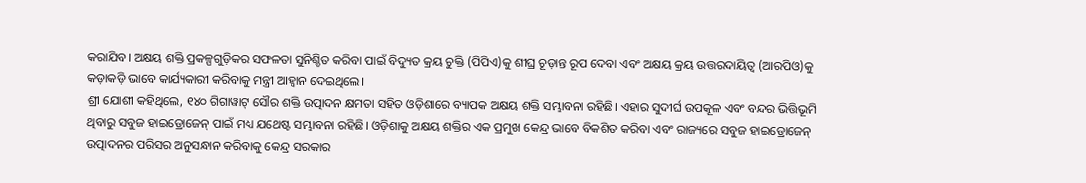କରାଯିବ। ଅକ୍ଷୟ ଶକ୍ତି ପ୍ରକଳ୍ପଗୁଡ଼ିକର ସଫଳତା ସୁନିଶ୍ଚିତ କରିବା ପାଇଁ ବିଦ୍ୟୁତ କ୍ରୟ ଚୁକ୍ତି (ପିପିଏ)କୁ ଶୀଘ୍ର ଚୂଡ଼ାନ୍ତ ରୂପ ଦେବା ଏବଂ ଅକ୍ଷୟ କ୍ରୟ ଉତ୍ତରଦାୟିତ୍ୱ (ଆରପିଓ)କୁ କଡ଼ାକଡ଼ି ଭାବେ କାର୍ଯ୍ୟକାରୀ କରିବାକୁ ମନ୍ତ୍ରୀ ଆହ୍ୱାନ ଦେଇଥିଲେ।
ଶ୍ରୀ ଯୋଶୀ କହିଥିଲେ, ୧୪୦ ଗିଗାୱାଟ୍ ସୌର ଶକ୍ତି ଉତ୍ପାଦନ କ୍ଷମତା ସହିତ ଓଡ଼ିଶାରେ ବ୍ୟାପକ ଅକ୍ଷୟ ଶକ୍ତି ସମ୍ଭାବନା ରହିଛି। ଏହାର ସୁଦୀର୍ଘ ଉପକୂଳ ଏବଂ ବନ୍ଦର ଭିତ୍ତିଭୂମି ଥିବାରୁ ସବୁଜ ହାଇଡ୍ରୋଜେନ୍ ପାଇଁ ମଧ୍ୟ ଯଥେଷ୍ଟ ସମ୍ଭାବନା ରହିଛି। ଓଡ଼ିଶାକୁ ଅକ୍ଷୟ ଶକ୍ତିର ଏକ ପ୍ରମୁଖ କେନ୍ଦ୍ର ଭାବେ ବିକଶିତ କରିବା ଏବଂ ରାଜ୍ୟରେ ସବୁଜ ହାଇଡ୍ରୋଜେନ୍ ଉତ୍ପାଦନର ପରିସର ଅନୁସନ୍ଧାନ କରିବାକୁ କେନ୍ଦ୍ର ସରକାର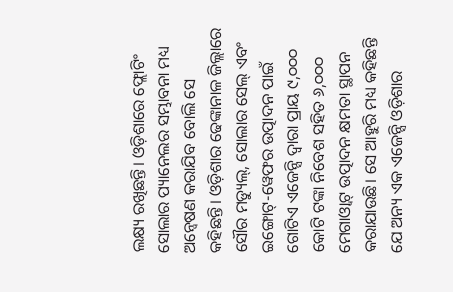ଲକ୍ଷ୍ୟ ରଖିଛନ୍ତି। ଓଡ଼ିଶାରେ ଫ୍ଲୋଟିଂ ସୋଲାର ପ୍ୟାନେଲର ସମ୍ଭାବନା ମଧ୍ୟ ଅନ୍ୱେଷଣ କରାଯିବ ବୋଲି ସେ କହିଛନ୍ତି। ଓଡ଼ିଶାର ଢେଙ୍କାନାଳ ଜିଲ୍ଲାରେ ସୌର ମଡ୍ୟୁଲ୍, ସୋଲାର ସେଲ୍ ଏବଂ ଇଙ୍ଗୋଟ୍-ୱେଫର ଉତ୍ପାଦନ ପାଇଁ ଗୋଟିଏ ଏଜେନ୍ସି ଦ୍ୱାରା ପ୍ରାୟ ୯,୦୦୦ କୋଟି ଟଙ୍କା ନିବେଶ ସହିତ ୬,୦୦୦ ମେଗାଓ୍ଵାଟ୍ ଉତ୍ପାଦନ କ୍ଷମତା ସ୍ଥାପନ କରାଯାଉଛି। ସେ ଆହୁରି ମଧ୍ୟ କହିଛନ୍ତି ଯେ ଅନ୍ୟ ଏକ ଏଜେନ୍ସି ଓଡ଼ିଶାର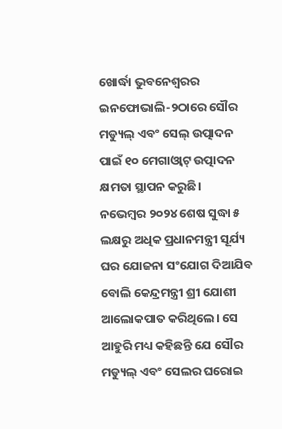ଖୋର୍ଦ୍ଧା ଭୁବନେଶ୍ୱରର ଇନଫୋଭାଲି-୨ଠାରେ ସୌର ମଡ୍ୟୁଲ୍ ଏବଂ ସେଲ୍ ଉତ୍ପାଦନ ପାଇଁ ୧୦ ମେଗାଓ୍ଵାଟ୍ ଉତ୍ପାଦନ କ୍ଷମତା ସ୍ଥାପନ କରୁଛି।
ନଭେମ୍ବର ୨୦୨୪ ଶେଷ ସୁଦ୍ଧା ୫ ଲକ୍ଷରୁ ଅଧିକ ପ୍ରଧାନମନ୍ତ୍ରୀ ସୂର୍ଯ୍ୟ ଘର ଯୋଜନା ସଂଯୋଗ ଦିଆଯିବ ବୋଲି କେନ୍ଦ୍ରମନ୍ତ୍ରୀ ଶ୍ରୀ ଯୋଶୀ ଆଲୋକପାତ କରିଥିଲେ। ସେ ଆହୁରି ମଧ୍ୟ କହିଛନ୍ତି ଯେ ସୌର ମଡ୍ୟୁଲ୍ ଏବଂ ସେଲର ଘରୋଇ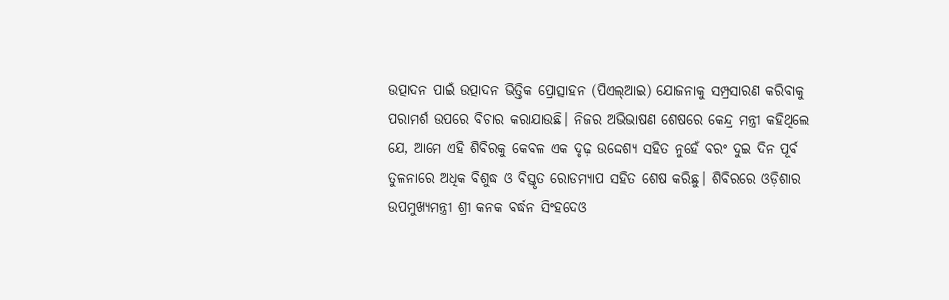ଉତ୍ପାଦନ ପାଇଁ ଉତ୍ପାଦନ ଭିତ୍ତିକ ପ୍ରୋତ୍ସାହନ (ପିଏଲ୍ଆଇ) ଯୋଜନାକୁ ସମ୍ପ୍ରସାରଣ କରିବାକୁ ପରାମର୍ଶ ଉପରେ ବିଚାର କରାଯାଉଛି। ନିଜର ଅଭିଭାଷଣ ଶେଷରେ କେନ୍ଦ୍ର ମନ୍ତ୍ରୀ କହିଥିଲେ ଯେ, ଆମେ ଏହି ଶିବିରକୁ କେବଳ ଏକ ଦୃଢ଼ ଉଦ୍ଦେଶ୍ୟ ସହିତ ନୁହେଁ ବରଂ ଦୁଇ ଦିନ ପୂର୍ବ ତୁଳନାରେ ଅଧିକ ବିଶୁଦ୍ଧ ଓ ବିସ୍ତୃତ ରୋଡମ୍ୟାପ ସହିତ ଶେଷ କରିଛୁ। ଶିବିରରେ ଓଡ଼ିଶାର ଉପମୁଖ୍ୟମନ୍ତ୍ରୀ ଶ୍ରୀ କନକ ବର୍ଦ୍ଧନ ସିଂହଦେଓ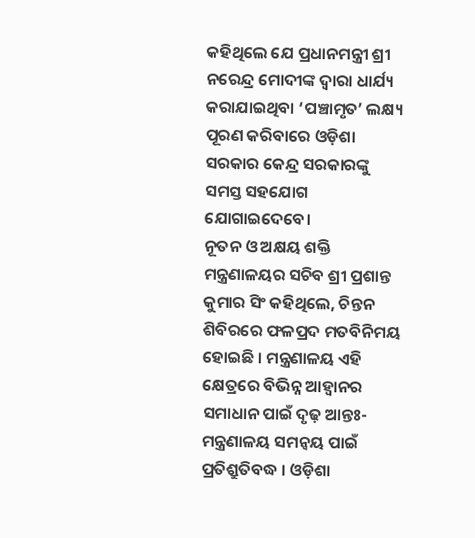କହିଥିଲେ ଯେ ପ୍ରଧାନମନ୍ତ୍ରୀ ଶ୍ରୀ ନରେନ୍ଦ୍ର ମୋଦୀଙ୍କ ଦ୍ୱାରା ଧାର୍ଯ୍ୟ କରାଯାଇଥିବା ‘ପଞ୍ଚାମୃତ’ ଲକ୍ଷ୍ୟ ପୂରଣ କରିବାରେ ଓଡ଼ିଶା ସରକାର କେନ୍ଦ୍ର ସରକାରଙ୍କୁ ସମସ୍ତ ସହଯୋଗ ଯୋଗାଇଦେବେ।
ନୂତନ ଓ ଅକ୍ଷୟ ଶକ୍ତି ମନ୍ତ୍ରଣାଳୟର ସଚିବ ଶ୍ରୀ ପ୍ରଶାନ୍ତ କୁମାର ସିଂ କହିଥିଲେ, ଚିନ୍ତନ ଶିବିରରେ ଫଳପ୍ରଦ ମତବିନିମୟ ହୋଇଛି । ମନ୍ତ୍ରଣାଳୟ ଏହି କ୍ଷେତ୍ରରେ ବିଭିନ୍ନ ଆହ୍ୱାନର ସମାଧାନ ପାଇଁ ଦୃଢ଼ ଆନ୍ତଃ-ମନ୍ତ୍ରଣାଳୟ ସମନ୍ୱୟ ପାଇଁ ପ୍ରତିଶ୍ରୁତିବଦ୍ଧ । ଓଡ଼ିଶା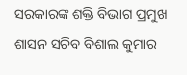ସରକାରଙ୍କ ଶକ୍ତି ବିଭାଗ ପ୍ରମୁଖ ଶାସନ ସଚିବ ବିଶାଲ କୁମାର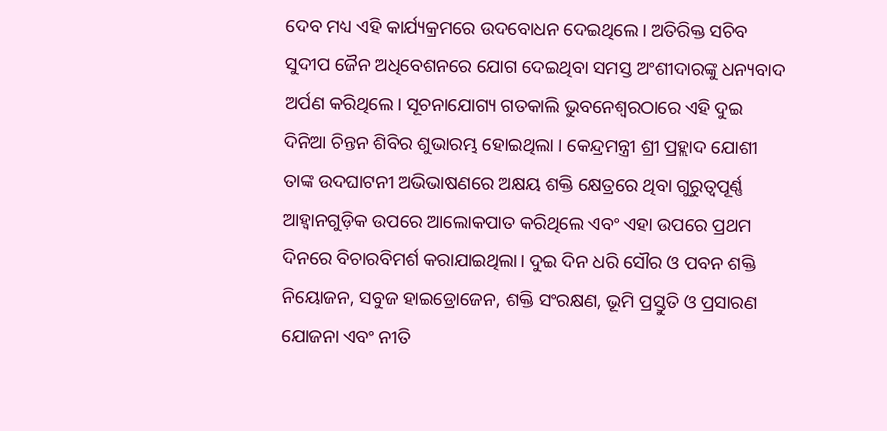ଦେବ ମଧ୍ୟ ଏହି କାର୍ଯ୍ୟକ୍ରମରେ ଉଦବୋଧନ ଦେଇଥିଲେ। ଅତିରିକ୍ତ ସଚିବ ସୁଦୀପ ଜୈନ ଅଧିବେଶନରେ ଯୋଗ ଦେଇଥିବା ସମସ୍ତ ଅଂଶୀଦାରଙ୍କୁ ଧନ୍ୟବାଦ ଅର୍ପଣ କରିଥିଲେ। ସୂଚନାଯୋଗ୍ୟ ଗତକାଲି ଭୁବନେଶ୍ୱରଠାରେ ଏହି ଦୁଇ ଦିନିଆ ଚିନ୍ତନ ଶିବିର ଶୁଭାରମ୍ଭ ହୋଇଥିଲା । କେନ୍ଦ୍ରମନ୍ତ୍ରୀ ଶ୍ରୀ ପ୍ରହ୍ଲାଦ ଯୋଶୀ ତାଙ୍କ ଉଦଘାଟନୀ ଅଭିଭାଷଣରେ ଅକ୍ଷୟ ଶକ୍ତି କ୍ଷେତ୍ରରେ ଥିବା ଗୁରୁତ୍ୱପୂର୍ଣ୍ଣ ଆହ୍ୱାନଗୁଡ଼ିକ ଉପରେ ଆଲୋକପାତ କରିଥିଲେ ଏବଂ ଏହା ଉପରେ ପ୍ରଥମ ଦିନରେ ବିଚାରବିମର୍ଶ କରାଯାଇଥିଲା। ଦୁଇ ଦିନ ଧରି ସୌର ଓ ପବନ ଶକ୍ତି ନିୟୋଜନ, ସବୁଜ ହାଇଡ୍ରୋଜେନ, ଶକ୍ତି ସଂରକ୍ଷଣ, ଭୂମି ପ୍ରସ୍ତୁତି ଓ ପ୍ରସାରଣ ଯୋଜନା ଏବଂ ନୀତି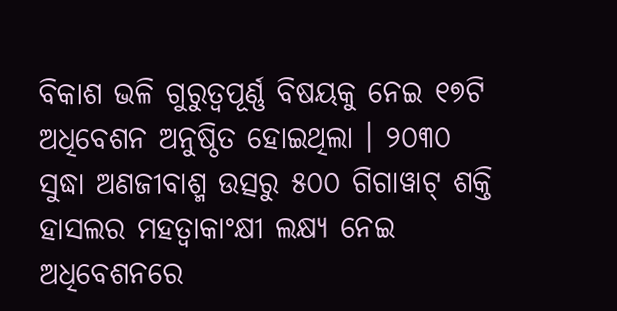ବିକାଶ ଭଳି ଗୁରୁତ୍ୱପୂର୍ଣ୍ଣ ବିଷୟକୁ ନେଇ ୧୭ଟି ଅଧିବେଶନ ଅନୁଷ୍ଠିତ ହୋଇଥିଲା । ୨୦୩୦ ସୁଦ୍ଧା ଅଣଜୀବାଶ୍ମ ଉତ୍ସରୁ ୫୦୦ ଗିଗାୱାଟ୍ ଶକ୍ତି ହାସଲର ମହତ୍ୱାକାଂକ୍ଷୀ ଲକ୍ଷ୍ୟ ନେଇ ଅଧିବେଶନରେ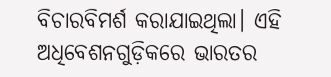ବିଚାରବିମର୍ଶ କରାଯାଇଥିଲା। ଏହି ଅଧିବେଶନଗୁଡ଼ିକରେ ଭାରତର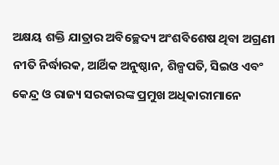ଅକ୍ଷୟ ଶକ୍ତି ଯାତ୍ରାର ଅବିଚ୍ଛେଦ୍ୟ ଅଂଶବିଶେଷ ଥିବା ଅଗ୍ରଣୀ ନୀତି ନିର୍ଦ୍ଧାରକ, ଆର୍ଥିକ ଅନୁଷ୍ଠାନ, ଶିଳ୍ପପତି, ସିଇଓ ଏବଂ କେନ୍ଦ୍ର ଓ ରାଜ୍ୟ ସରକାରଙ୍କ ପ୍ରମୁଖ ଅଧିକାରୀମାନେ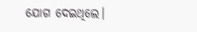ଯୋଗ ଦେଇଥିଲେ।